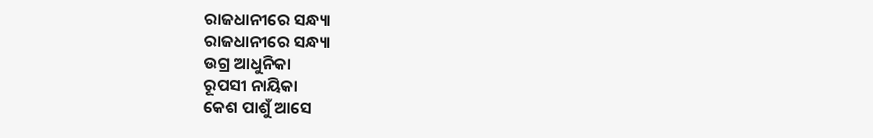ରାଜଧାନୀରେ ସନ୍ଧ୍ୟା
ରାଜଧାନୀରେ ସନ୍ଧ୍ୟା
ଉଗ୍ର ଆଧୁନିକା
ରୂପସୀ ନାୟିକା
କେଶ ପାଶୁଁ ଆସେ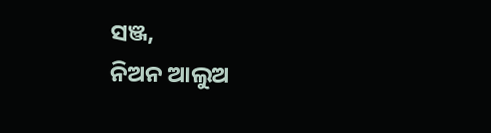ସଞ୍ଜ,
ନିଅନ ଆଲୁଅ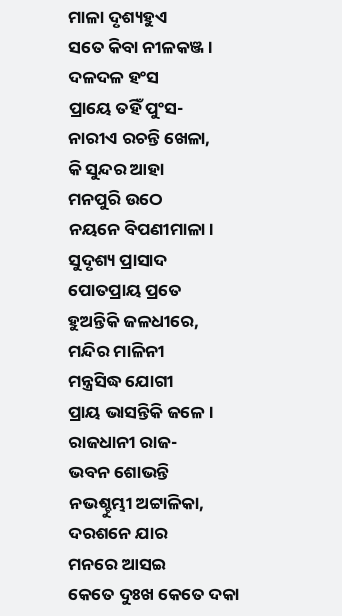ମାଳା ଦୃଶ୍ୟହୁଏ
ସତେ କିବା ନୀଳକଞ୍ଜ ।
ଦଳଦଳ ହଂସ
ପ୍ରାୟେ ତହିଁ ପୁଂସ-
ନାରୀଏ ରଚନ୍ତି ଖେଳା,
କି ସୁନ୍ଦର ଆହା
ମନପୁରି ଉଠେ
ନୟନେ ବିପଣୀମାଳା।
ସୁଦୃଶ୍ୟ ପ୍ରାସାଦ
ପୋତପ୍ରାୟ ପ୍ରତେ
ହୁଅନ୍ତିକି ଜଳଧୀରେ,
ମନ୍ଦିର ମାଳିନୀ
ମନ୍ତ୍ରସିଦ୍ଧ ଯୋଗୀ
ପ୍ରାୟ ଭାସନ୍ତିକି ଜଳେ ।
ରାଜଧାନୀ ରାଜ-
ଭବନ ଶୋଭନ୍ତି
ନଭଶ୍ଚୁମ୍ଭୀ ଅଟ୍ଟାଳିକା,
ଦରଶନେ ଯାର
ମନରେ ଆସଇ
କେତେ ଦୁଃଖ କେତେ ଦକା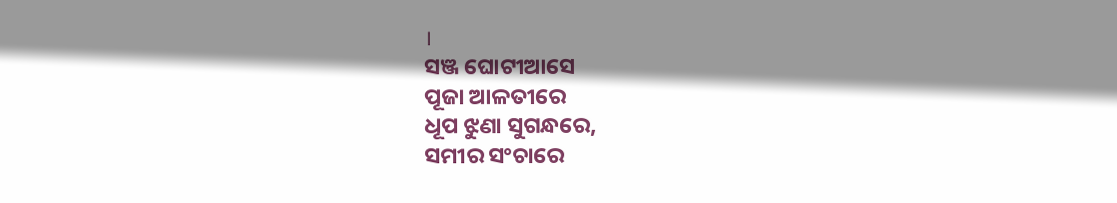।
ସଞ୍ଜ ଘୋଟୀଆସେ
ପୂଜା ଆଳତୀରେ
ଧୂପ ଝୁଣା ସୁଗନ୍ଧରେ,
ସମୀର ସଂଚାରେ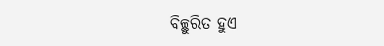ବିଚ୍ଛୁରିତ ହୁଏ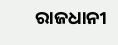ରାଜଧାନୀ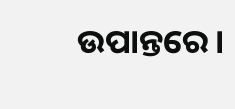ଉପାନ୍ତରେ।